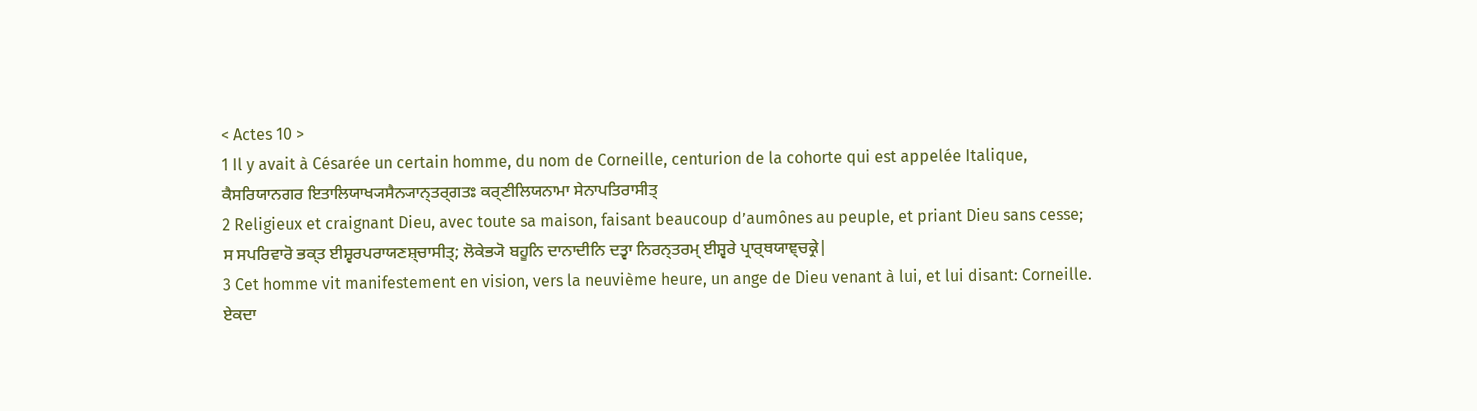< Actes 10 >
1 Il y avait à Césarée un certain homme, du nom de Corneille, centurion de la cohorte qui est appelée Italique,
ਕੈਸਰਿਯਾਨਗਰ ਇਤਾਲਿਯਾਖ੍ਯਸੈਨ੍ਯਾਨ੍ਤਰ੍ਗਤਃ ਕਰ੍ਣੀਲਿਯਨਾਮਾ ਸੇਨਾਪਤਿਰਾਸੀਤ੍
2 Religieux et craignant Dieu, avec toute sa maison, faisant beaucoup d’aumônes au peuple, et priant Dieu sans cesse;
ਸ ਸਪਰਿਵਾਰੋ ਭਕ੍ਤ ਈਸ਼੍ਵਰਪਰਾਯਣਸ਼੍ਚਾਸੀਤ੍; ਲੋਕੇਭ੍ਯੋ ਬਹੂਨਿ ਦਾਨਾਦੀਨਿ ਦਤ੍ਵਾ ਨਿਰਨ੍ਤਰਮ੍ ਈਸ਼੍ਵਰੇ ਪ੍ਰਾਰ੍ਥਯਾਞ੍ਚਕ੍ਰੇ|
3 Cet homme vit manifestement en vision, vers la neuvième heure, un ange de Dieu venant à lui, et lui disant: Corneille.
ਏਕਦਾ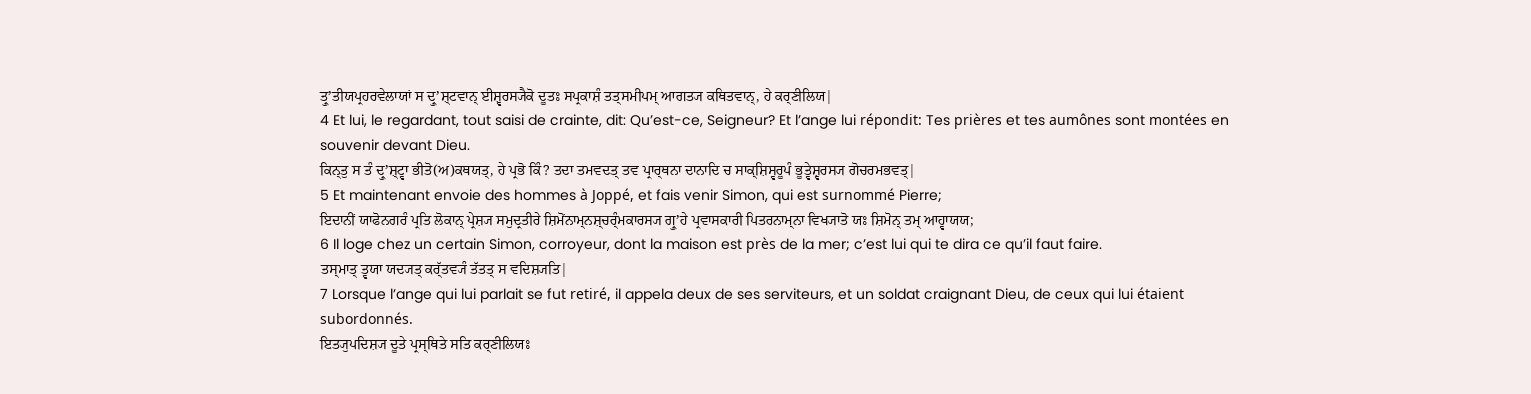ਤ੍ਰੁʼਤੀਯਪ੍ਰਹਰਵੇਲਾਯਾਂ ਸ ਦ੍ਰੁʼਸ਼੍ਟਵਾਨ੍ ਈਸ਼੍ਵਰਸ੍ਯੈਕੋ ਦੂਤਃ ਸਪ੍ਰਕਾਸ਼ੰ ਤਤ੍ਸਮੀਪਮ੍ ਆਗਤ੍ਯ ਕਥਿਤਵਾਨ੍, ਹੇ ਕਰ੍ਣੀਲਿਯ|
4 Et lui, le regardant, tout saisi de crainte, dit: Qu’est-ce, Seigneur? Et l’ange lui répondit: Tes prières et tes aumônes sont montées en souvenir devant Dieu.
ਕਿਨ੍ਤੁ ਸ ਤੰ ਦ੍ਰੁʼਸ਼੍ਟ੍ਵਾ ਭੀਤੋ(ਅ)ਕਥਯਤ੍, ਹੇ ਪ੍ਰਭੋ ਕਿੰ? ਤਦਾ ਤਮਵਦਤ੍ ਤਵ ਪ੍ਰਾਰ੍ਥਨਾ ਦਾਨਾਦਿ ਚ ਸਾਕ੍ਸ਼ਿਸ੍ਵਰੂਪੰ ਭੂਤ੍ਵੇਸ਼੍ਵਰਸ੍ਯ ਗੋਚਰਮਭਵਤ੍|
5 Et maintenant envoie des hommes à Joppé, et fais venir Simon, qui est surnommé Pierre;
ਇਦਾਨੀਂ ਯਾਫੋਨਗਰੰ ਪ੍ਰਤਿ ਲੋਕਾਨ੍ ਪ੍ਰੇਸ਼੍ਯ ਸਮੁਦ੍ਰਤੀਰੇ ਸ਼ਿਮੋਂਨਾਮ੍ਨਸ਼੍ਚਰ੍ੰਮਕਾਰਸ੍ਯ ਗ੍ਰੁʼਹੇ ਪ੍ਰਵਾਸਕਾਰੀ ਪਿਤਰਨਾਮ੍ਨਾ ਵਿਖ੍ਯਾਤੋ ਯਃ ਸ਼ਿਮੋਨ੍ ਤਮ੍ ਆਹ੍ਵਾਯਯ;
6 Il loge chez un certain Simon, corroyeur, dont la maison est près de la mer; c’est lui qui te dira ce qu’il faut faire.
ਤਸ੍ਮਾਤ੍ ਤ੍ਵਯਾ ਯਦ੍ਯਤ੍ ਕਰ੍ੱਤਵ੍ਯੰ ਤੱਤਤ੍ ਸ ਵਦਿਸ਼੍ਯਤਿ|
7 Lorsque l’ange qui lui parlait se fut retiré, il appela deux de ses serviteurs, et un soldat craignant Dieu, de ceux qui lui étaient subordonnés.
ਇਤ੍ਯੁਪਦਿਸ਼੍ਯ ਦੂਤੇ ਪ੍ਰਸ੍ਥਿਤੇ ਸਤਿ ਕਰ੍ਣੀਲਿਯਃ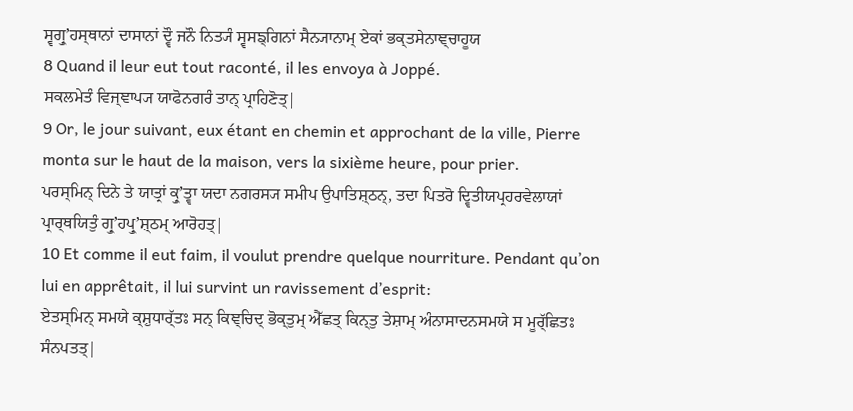ਸ੍ਵਗ੍ਰੁʼਹਸ੍ਥਾਨਾਂ ਦਾਸਾਨਾਂ ਦ੍ਵੌ ਜਨੌ ਨਿਤ੍ਯੰ ਸ੍ਵਸਙ੍ਗਿਨਾਂ ਸੈਨ੍ਯਾਨਾਮ੍ ਏਕਾਂ ਭਕ੍ਤਸੇਨਾਞ੍ਚਾਹੂਯ
8 Quand il leur eut tout raconté, il les envoya à Joppé.
ਸਕਲਮੇਤੰ ਵਿਜ੍ਞਾਪ੍ਯ ਯਾਫੋਨਗਰੰ ਤਾਨ੍ ਪ੍ਰਾਹਿਣੋਤ੍|
9 Or, le jour suivant, eux étant en chemin et approchant de la ville, Pierre monta sur le haut de la maison, vers la sixième heure, pour prier.
ਪਰਸ੍ਮਿਨ੍ ਦਿਨੇ ਤੇ ਯਾਤ੍ਰਾਂ ਕ੍ਰੁʼਤ੍ਵਾ ਯਦਾ ਨਗਰਸ੍ਯ ਸਮੀਪ ਉਪਾਤਿਸ਼੍ਠਨ੍, ਤਦਾ ਪਿਤਰੋ ਦ੍ਵਿਤੀਯਪ੍ਰਹਰਵੇਲਾਯਾਂ ਪ੍ਰਾਰ੍ਥਯਿਤੁੰ ਗ੍ਰੁʼਹਪ੍ਰੁʼਸ਼੍ਠਮ੍ ਆਰੋਹਤ੍|
10 Et comme il eut faim, il voulut prendre quelque nourriture. Pendant qu’on lui en apprêtait, il lui survint un ravissement d’esprit:
ਏਤਸ੍ਮਿਨ੍ ਸਮਯੇ ਕ੍ਸ਼ੁਧਾਰ੍ੱਤਃ ਸਨ੍ ਕਿਞ੍ਚਿਦ੍ ਭੋਕ੍ਤੁਮ੍ ਐੱਛਤ੍ ਕਿਨ੍ਤੁ ਤੇਸ਼ਾਮ੍ ਅੰਨਾਸਾਦਨਸਮਯੇ ਸ ਮੂਰ੍ੱਛਿਤਃ ਸੰਨਪਤਤ੍|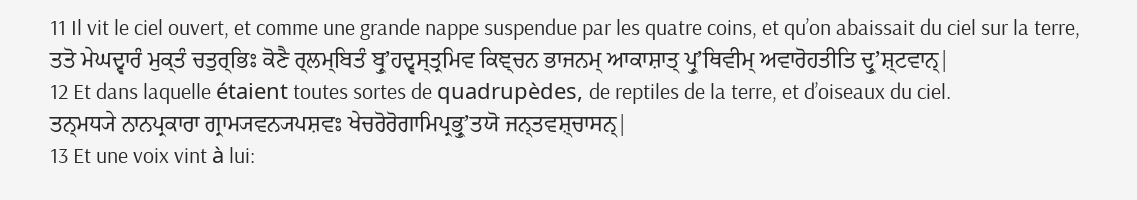11 Il vit le ciel ouvert, et comme une grande nappe suspendue par les quatre coins, et qu’on abaissait du ciel sur la terre,
ਤਤੋ ਮੇਘਦ੍ਵਾਰੰ ਮੁਕ੍ਤੰ ਚਤੁਰ੍ਭਿਃ ਕੋਣੈ ਰ੍ਲਮ੍ਬਿਤੰ ਬ੍ਰੁʼਹਦ੍ਵਸ੍ਤ੍ਰਮਿਵ ਕਿਞ੍ਚਨ ਭਾਜਨਮ੍ ਆਕਾਸ਼ਾਤ੍ ਪ੍ਰੁʼਥਿਵੀਮ੍ ਅਵਾਰੋਹਤੀਤਿ ਦ੍ਰੁʼਸ਼੍ਟਵਾਨ੍|
12 Et dans laquelle étaient toutes sortes de quadrupèdes, de reptiles de la terre, et d’oiseaux du ciel.
ਤਨ੍ਮਧ੍ਯੇ ਨਾਨਪ੍ਰਕਾਰਾ ਗ੍ਰਾਮ੍ਯਵਨ੍ਯਪਸ਼ਵਃ ਖੇਚਰੋਰੋਗਾਮਿਪ੍ਰਭ੍ਰੁʼਤਯੋ ਜਨ੍ਤਵਸ਼੍ਚਾਸਨ੍|
13 Et une voix vint à lui: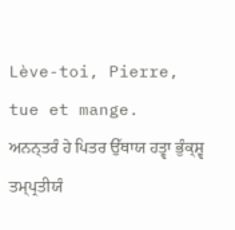Lève-toi, Pierre, tue et mange.
ਅਨਨ੍ਤਰੰ ਹੇ ਪਿਤਰ ਉੱਥਾਯ ਹਤ੍ਵਾ ਭੁੰਕ੍ਸ਼੍ਵ ਤਮ੍ਪ੍ਰਤੀਯੰ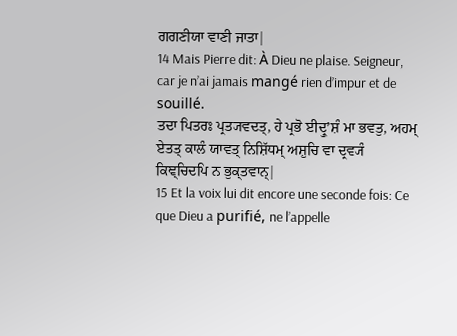ਗਗਣੀਯਾ ਵਾਣੀ ਜਾਤਾ|
14 Mais Pierre dit: À Dieu ne plaise. Seigneur, car je n’ai jamais mangé rien d’impur et de souillé.
ਤਦਾ ਪਿਤਰਃ ਪ੍ਰਤ੍ਯਵਦਤ੍, ਹੇ ਪ੍ਰਭੋ ਈਦ੍ਰੁʼਸ਼ੰ ਮਾ ਭਵਤੁ, ਅਹਮ੍ ਏਤਤ੍ ਕਾਲੰ ਯਾਵਤ੍ ਨਿਸ਼ਿੱਧਮ੍ ਅਸ਼ੁਚਿ ਵਾ ਦ੍ਰਵ੍ਯੰ ਕਿਞ੍ਚਿਦਪਿ ਨ ਭੁਕ੍ਤਵਾਨ੍|
15 Et la voix lui dit encore une seconde fois: Ce que Dieu a purifié, ne l’appelle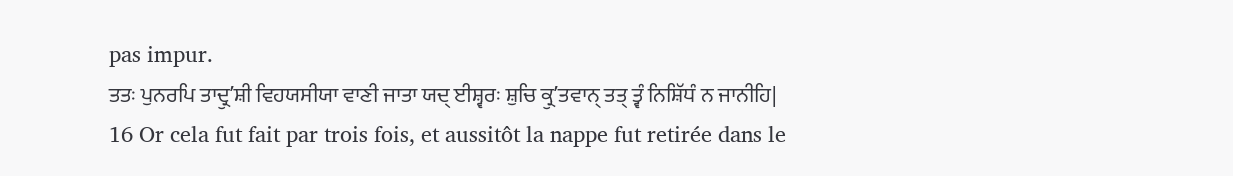pas impur.
ਤਤਃ ਪੁਨਰਪਿ ਤਾਦ੍ਰੁʼਸ਼ੀ ਵਿਹਯਸੀਯਾ ਵਾਣੀ ਜਾਤਾ ਯਦ੍ ਈਸ਼੍ਵਰਃ ਸ਼ੁਚਿ ਕ੍ਰੁʼਤਵਾਨ੍ ਤਤ੍ ਤ੍ਵੰ ਨਿਸ਼ਿੱਧੰ ਨ ਜਾਨੀਹਿ|
16 Or cela fut fait par trois fois, et aussitôt la nappe fut retirée dans le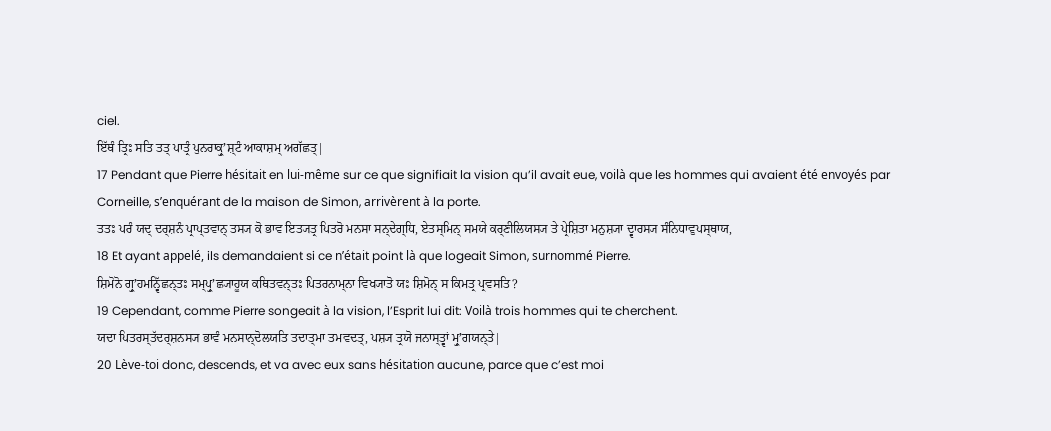ciel.
ਇੱਥੰ ਤ੍ਰਿਃ ਸਤਿ ਤਤ੍ ਪਾਤ੍ਰੰ ਪੁਨਰਾਕ੍ਰੁʼਸ਼੍ਟੰ ਆਕਾਸ਼ਮ੍ ਅਗੱਛਤ੍|
17 Pendant que Pierre hésitait en lui-même sur ce que signifiait la vision qu’il avait eue, voilà que les hommes qui avaient été envoyés par Corneille, s’enquérant de la maison de Simon, arrivèrent à la porte.
ਤਤਃ ਪਰੰ ਯਦ੍ ਦਰ੍ਸ਼ਨੰ ਪ੍ਰਾਪ੍ਤਵਾਨ੍ ਤਸ੍ਯ ਕੋ ਭਾਵ ਇਤ੍ਯਤ੍ਰ ਪਿਤਰੋ ਮਨਸਾ ਸਨ੍ਦੇਗ੍ਧਿ, ਏਤਸ੍ਮਿਨ੍ ਸਮਯੇ ਕਰ੍ਣੀਲਿਯਸ੍ਯ ਤੇ ਪ੍ਰੇਸ਼ਿਤਾ ਮਨੁਸ਼੍ਯਾ ਦ੍ਵਾਰਸ੍ਯ ਸੰਨਿਧਾਵੁਪਸ੍ਥਾਯ,
18 Et ayant appelé, ils demandaient si ce n’était point là que logeait Simon, surnommé Pierre.
ਸ਼ਿਮੋਨੋ ਗ੍ਰੁʼਹਮਨ੍ਵਿੱਛਨ੍ਤਃ ਸਮ੍ਪ੍ਰੁʼਛ੍ਯਾਹੂਯ ਕਥਿਤਵਨ੍ਤਃ ਪਿਤਰਨਾਮ੍ਨਾ ਵਿਖ੍ਯਾਤੋ ਯਃ ਸ਼ਿਮੋਨ੍ ਸ ਕਿਮਤ੍ਰ ਪ੍ਰਵਸਤਿ?
19 Cependant, comme Pierre songeait à la vision, l’Esprit lui dit: Voilà trois hommes qui te cherchent.
ਯਦਾ ਪਿਤਰਸ੍ਤੱਦਰ੍ਸ਼ਨਸ੍ਯ ਭਾਵੰ ਮਨਸਾਨ੍ਦੋਲਯਤਿ ਤਦਾਤ੍ਮਾ ਤਮਵਦਤ੍, ਪਸ਼੍ਯ ਤ੍ਰਯੋ ਜਨਾਸ੍ਤ੍ਵਾਂ ਮ੍ਰੁʼਗਯਨ੍ਤੇ|
20 Lève-toi donc, descends, et va avec eux sans hésitation aucune, parce que c’est moi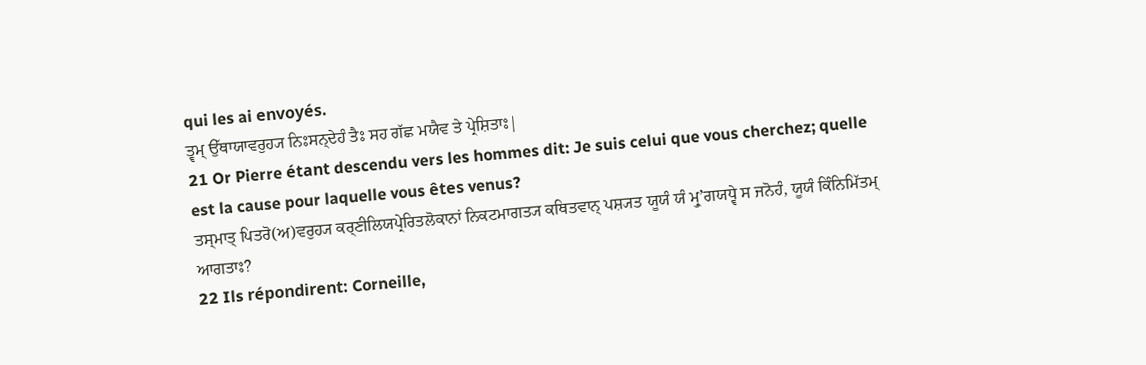qui les ai envoyés.
ਤ੍ਵਮ੍ ਉੱਥਾਯਾਵਰੁਹ੍ਯ ਨਿਃਸਨ੍ਦੇਹੰ ਤੈਃ ਸਹ ਗੱਛ ਮਯੈਵ ਤੇ ਪ੍ਰੇਸ਼ਿਤਾਃ|
21 Or Pierre étant descendu vers les hommes dit: Je suis celui que vous cherchez; quelle est la cause pour laquelle vous êtes venus?
ਤਸ੍ਮਾਤ੍ ਪਿਤਰੋ(ਅ)ਵਰੁਹ੍ਯ ਕਰ੍ਣੀਲਿਯਪ੍ਰੇਰਿਤਲੋਕਾਨਾਂ ਨਿਕਟਮਾਗਤ੍ਯ ਕਥਿਤਵਾਨ੍ ਪਸ਼੍ਯਤ ਯੂਯੰ ਯੰ ਮ੍ਰੁʼਗਯਧ੍ਵੇ ਸ ਜਨੋਹੰ, ਯੂਯੰ ਕਿੰਨਿਮਿੱਤਮ੍ ਆਗਤਾਃ?
22 Ils répondirent: Corneille,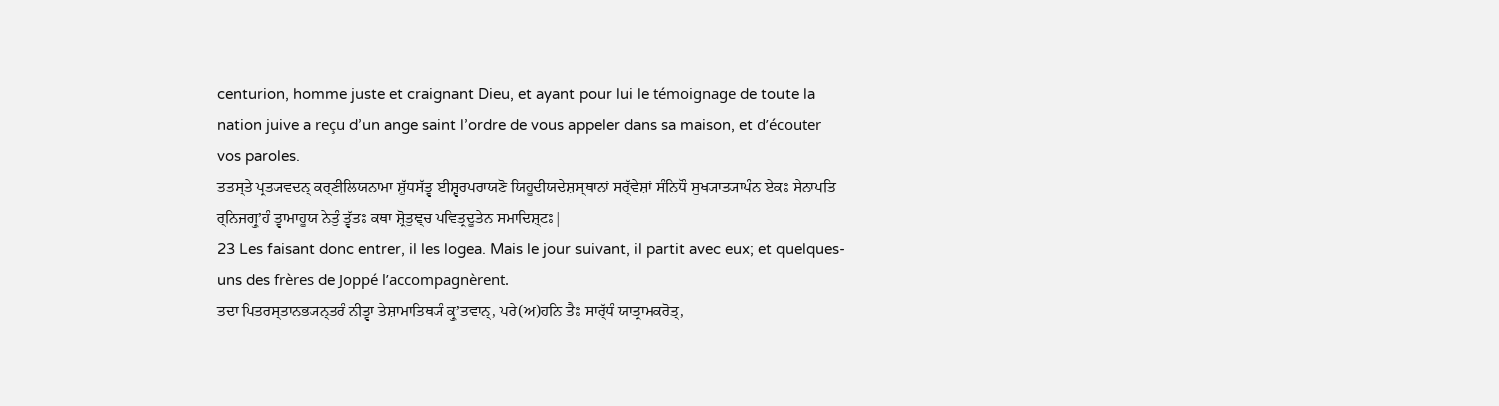centurion, homme juste et craignant Dieu, et ayant pour lui le témoignage de toute la nation juive a reçu d’un ange saint l’ordre de vous appeler dans sa maison, et d’écouter vos paroles.
ਤਤਸ੍ਤੇ ਪ੍ਰਤ੍ਯਵਦਨ੍ ਕਰ੍ਣੀਲਿਯਨਾਮਾ ਸ਼ੁੱਧਸੱਤ੍ਵ ਈਸ਼੍ਵਰਪਰਾਯਣੋ ਯਿਹੂਦੀਯਦੇਸ਼ਸ੍ਥਾਨਾਂ ਸਰ੍ੱਵੇਸ਼ਾਂ ਸੰਨਿਧੌ ਸੁਖ੍ਯਾਤ੍ਯਾਪੰਨ ਏਕਃ ਸੇਨਾਪਤਿ ਰ੍ਨਿਜਗ੍ਰੁʼਹੰ ਤ੍ਵਾਮਾਹੂਯ ਨੇਤੁੰ ਤ੍ਵੱਤਃ ਕਥਾ ਸ਼੍ਰੋਤੁਞ੍ਚ ਪਵਿਤ੍ਰਦੂਤੇਨ ਸਮਾਦਿਸ਼੍ਟਃ|
23 Les faisant donc entrer, il les logea. Mais le jour suivant, il partit avec eux; et quelques-uns des frères de Joppé l’accompagnèrent.
ਤਦਾ ਪਿਤਰਸ੍ਤਾਨਭ੍ਯਨ੍ਤਰੰ ਨੀਤ੍ਵਾ ਤੇਸ਼ਾਮਾਤਿਥ੍ਯੰ ਕ੍ਰੁʼਤਵਾਨ੍, ਪਰੇ(ਅ)ਹਨਿ ਤੈਃ ਸਾਰ੍ੱਧੰ ਯਾਤ੍ਰਾਮਕਰੋਤ੍,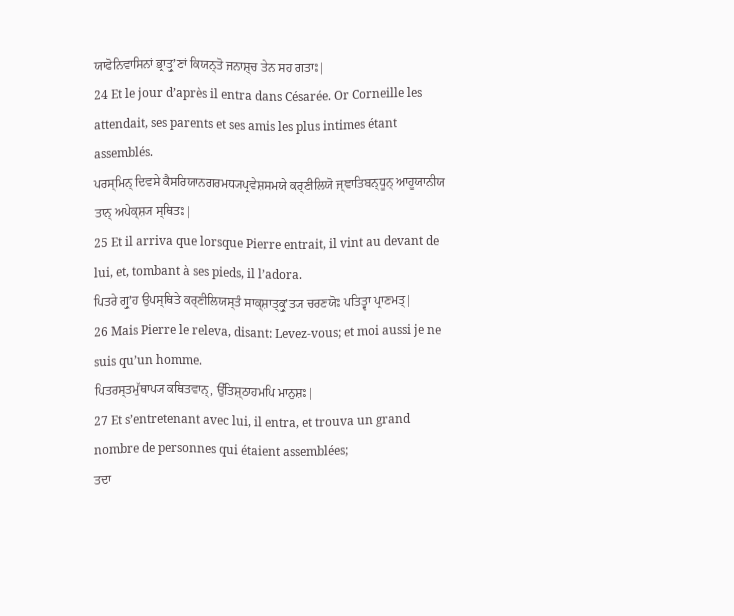ਯਾਫੋਨਿਵਾਸਿਨਾਂ ਭ੍ਰਾਤ੍ਰੁʼਣਾਂ ਕਿਯਨ੍ਤੋ ਜਨਾਸ਼੍ਚ ਤੇਨ ਸਹ ਗਤਾਃ|
24 Et le jour d’après il entra dans Césarée. Or Corneille les attendait, ses parents et ses amis les plus intimes étant assemblés.
ਪਰਸ੍ਮਿਨ੍ ਦਿਵਸੇ ਕੈਸਰਿਯਾਨਗਰਮਧ੍ਯਪ੍ਰਵੇਸ਼ਸਮਯੇ ਕਰ੍ਣੀਲਿਯੋ ਜ੍ਞਾਤਿਬਨ੍ਧੂਨ੍ ਆਹੂਯਾਨੀਯ ਤਾਨ੍ ਅਪੇਕ੍ਸ਼੍ਯ ਸ੍ਥਿਤਃ|
25 Et il arriva que lorsque Pierre entrait, il vint au devant de lui, et, tombant à ses pieds, il l’adora.
ਪਿਤਰੇ ਗ੍ਰੁʼਹ ਉਪਸ੍ਥਿਤੇ ਕਰ੍ਣੀਲਿਯਸ੍ਤੰ ਸਾਕ੍ਸ਼ਾਤ੍ਕ੍ਰੁʼਤ੍ਯ ਚਰਣਯੋਃ ਪਤਿਤ੍ਵਾ ਪ੍ਰਾਣਮਤ੍|
26 Mais Pierre le releva, disant: Levez-vous; et moi aussi je ne suis qu’un homme.
ਪਿਤਰਸ੍ਤਮੁੱਥਾਪ੍ਯ ਕਥਿਤਵਾਨ੍, ਉੱਤਿਸ਼੍ਠਾਹਮਪਿ ਮਾਨੁਸ਼ਃ|
27 Et s’entretenant avec lui, il entra, et trouva un grand nombre de personnes qui étaient assemblées;
ਤਦਾ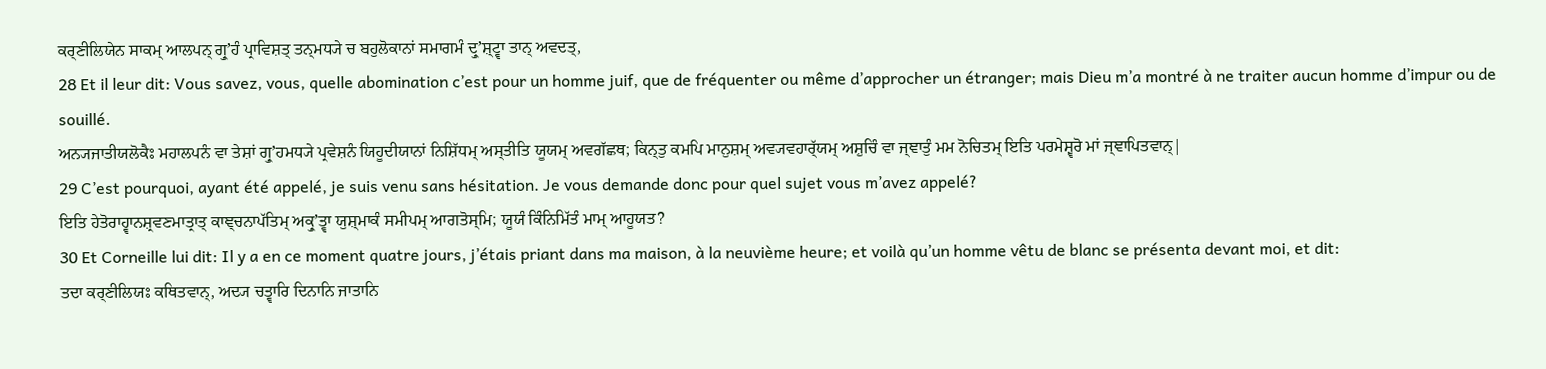ਕਰ੍ਣੀਲਿਯੇਨ ਸਾਕਮ੍ ਆਲਪਨ੍ ਗ੍ਰੁʼਹੰ ਪ੍ਰਾਵਿਸ਼ਤ੍ ਤਨ੍ਮਧ੍ਯੇ ਚ ਬਹੁਲੋਕਾਨਾਂ ਸਮਾਗਮੰ ਦ੍ਰੁʼਸ਼੍ਟ੍ਵਾ ਤਾਨ੍ ਅਵਦਤ੍,
28 Et il leur dit: Vous savez, vous, quelle abomination c’est pour un homme juif, que de fréquenter ou même d’approcher un étranger; mais Dieu m’a montré à ne traiter aucun homme d’impur ou de souillé.
ਅਨ੍ਯਜਾਤੀਯਲੋਕੈਃ ਮਹਾਲਪਨੰ ਵਾ ਤੇਸ਼ਾਂ ਗ੍ਰੁʼਹਮਧ੍ਯੇ ਪ੍ਰਵੇਸ਼ਨੰ ਯਿਹੂਦੀਯਾਨਾਂ ਨਿਸ਼ਿੱਧਮ੍ ਅਸ੍ਤੀਤਿ ਯੂਯਮ੍ ਅਵਗੱਛਥ; ਕਿਨ੍ਤੁ ਕਮਪਿ ਮਾਨੁਸ਼ਮ੍ ਅਵ੍ਯਵਹਾਰ੍ੱਯਮ੍ ਅਸ਼ੁਚਿੰ ਵਾ ਜ੍ਞਾਤੁੰ ਮਮ ਨੋਚਿਤਮ੍ ਇਤਿ ਪਰਮੇਸ਼੍ਵਰੋ ਮਾਂ ਜ੍ਞਾਪਿਤਵਾਨ੍|
29 C’est pourquoi, ayant été appelé, je suis venu sans hésitation. Je vous demande donc pour quel sujet vous m’avez appelé?
ਇਤਿ ਹੇਤੋਰਾਹ੍ਵਾਨਸ਼੍ਰਵਣਮਾਤ੍ਰਾਤ੍ ਕਾਞ੍ਚਨਾਪੱਤਿਮ੍ ਅਕ੍ਰੁʼਤ੍ਵਾ ਯੁਸ਼੍ਮਾਕੰ ਸਮੀਪਮ੍ ਆਗਤੋਸ੍ਮਿ; ਯੂਯੰ ਕਿੰਨਿਮਿੱਤੰ ਮਾਮ੍ ਆਹੂਯਤ?
30 Et Corneille lui dit: Il y a en ce moment quatre jours, j’étais priant dans ma maison, à la neuvième heure; et voilà qu’un homme vêtu de blanc se présenta devant moi, et dit:
ਤਦਾ ਕਰ੍ਣੀਲਿਯਃ ਕਥਿਤਵਾਨ੍, ਅਦ੍ਯ ਚਤ੍ਵਾਰਿ ਦਿਨਾਨਿ ਜਾਤਾਨਿ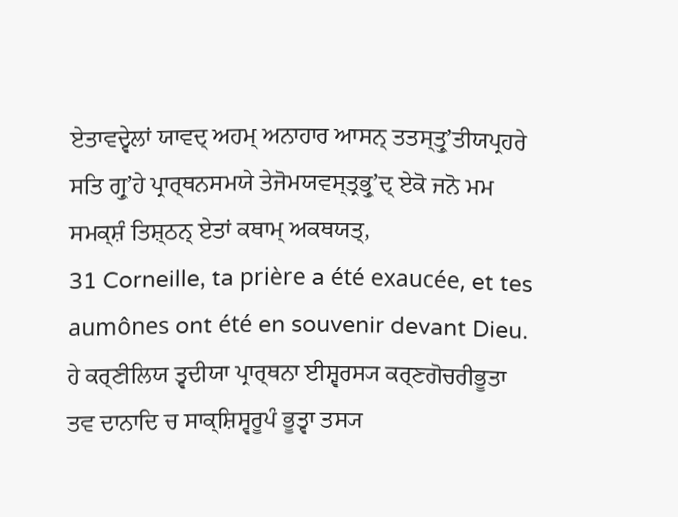ਏਤਾਵਦ੍ਵੇਲਾਂ ਯਾਵਦ੍ ਅਹਮ੍ ਅਨਾਹਾਰ ਆਸਨ੍ ਤਤਸ੍ਤ੍ਰੁʼਤੀਯਪ੍ਰਹਰੇ ਸਤਿ ਗ੍ਰੁʼਹੇ ਪ੍ਰਾਰ੍ਥਨਸਮਯੇ ਤੇਜੋਮਯਵਸ੍ਤ੍ਰਭ੍ਰੁʼਦ੍ ਏਕੋ ਜਨੋ ਮਮ ਸਮਕ੍ਸ਼ੰ ਤਿਸ਼੍ਠਨ੍ ਏਤਾਂ ਕਥਾਮ੍ ਅਕਥਯਤ੍,
31 Corneille, ta prière a été exaucée, et tes aumônes ont été en souvenir devant Dieu.
ਹੇ ਕਰ੍ਣੀਲਿਯ ਤ੍ਵਦੀਯਾ ਪ੍ਰਾਰ੍ਥਨਾ ਈਸ਼੍ਵਰਸ੍ਯ ਕਰ੍ਣਗੋਚਰੀਭੂਤਾ ਤਵ ਦਾਨਾਦਿ ਚ ਸਾਕ੍ਸ਼ਿਸ੍ਵਰੂਪੰ ਭੂਤ੍ਵਾ ਤਸ੍ਯ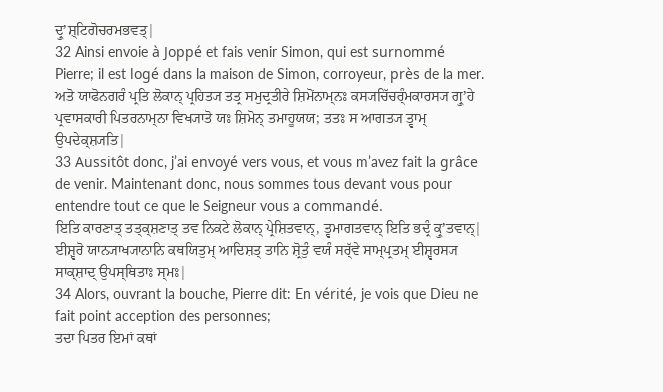ਦ੍ਰੁʼਸ਼੍ਟਿਗੋਚਰਮਭਵਤ੍|
32 Ainsi envoie à Joppé et fais venir Simon, qui est surnommé Pierre; il est logé dans la maison de Simon, corroyeur, près de la mer.
ਅਤੋ ਯਾਫੋਨਗਰੰ ਪ੍ਰਤਿ ਲੋਕਾਨ੍ ਪ੍ਰਹਿਤ੍ਯ ਤਤ੍ਰ ਸਮੁਦ੍ਰਤੀਰੇ ਸ਼ਿਮੋਂਨਾਮ੍ਨਃ ਕਸ੍ਯਚਿੱਚਰ੍ੰਮਕਾਰਸ੍ਯ ਗ੍ਰੁʼਹੇ ਪ੍ਰਵਾਸਕਾਰੀ ਪਿਤਰਨਾਮ੍ਨਾ ਵਿਖ੍ਯਾਤੋ ਯਃ ਸ਼ਿਮੋਨ੍ ਤਮਾਹੂਯਯ; ਤਤਃ ਸ ਆਗਤ੍ਯ ਤ੍ਵਾਮ੍ ਉਪਦੇਕ੍ਸ਼੍ਯਤਿ|
33 Aussitôt donc, j’ai envoyé vers vous, et vous m’avez fait la grâce de venir. Maintenant donc, nous sommes tous devant vous pour entendre tout ce que le Seigneur vous a commandé.
ਇਤਿ ਕਾਰਣਾਤ੍ ਤਤ੍ਕ੍ਸ਼ਣਾਤ੍ ਤਵ ਨਿਕਟੇ ਲੋਕਾਨ੍ ਪ੍ਰੇਸ਼ਿਤਵਾਨ੍, ਤ੍ਵਮਾਗਤਵਾਨ੍ ਇਤਿ ਭਦ੍ਰੰ ਕ੍ਰੁʼਤਵਾਨ੍| ਈਸ਼੍ਵਰੋ ਯਾਨ੍ਯਾਖ੍ਯਾਨਾਨਿ ਕਥਯਿਤੁਮ੍ ਆਦਿਸ਼ਤ੍ ਤਾਨਿ ਸ਼੍ਰੋਤੁੰ ਵਯੰ ਸਰ੍ੱਵੇ ਸਾਮ੍ਪ੍ਰਤਮ੍ ਈਸ਼੍ਵਰਸ੍ਯ ਸਾਕ੍ਸ਼ਾਦ੍ ਉਪਸ੍ਥਿਤਾਃ ਸ੍ਮਃ|
34 Alors, ouvrant la bouche, Pierre dit: En vérité, je vois que Dieu ne fait point acception des personnes;
ਤਦਾ ਪਿਤਰ ਇਮਾਂ ਕਥਾਂ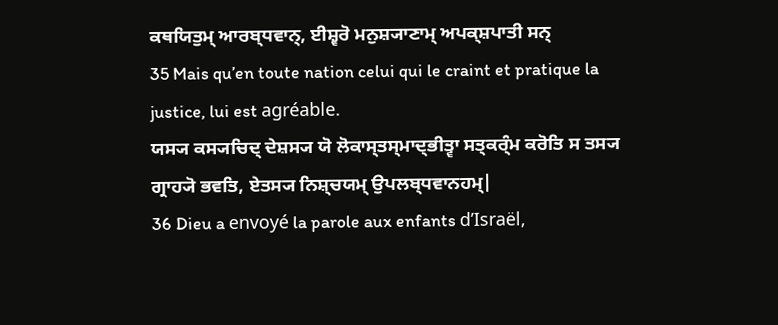ਕਥਯਿਤੁਮ੍ ਆਰਬ੍ਧਵਾਨ੍, ਈਸ਼੍ਵਰੋ ਮਨੁਸ਼੍ਯਾਣਾਮ੍ ਅਪਕ੍ਸ਼ਪਾਤੀ ਸਨ੍
35 Mais qu’en toute nation celui qui le craint et pratique la justice, lui est agréable.
ਯਸ੍ਯ ਕਸ੍ਯਚਿਦ੍ ਦੇਸ਼ਸ੍ਯ ਯੋ ਲੋਕਾਸ੍ਤਸ੍ਮਾਦ੍ਭੀਤ੍ਵਾ ਸਤ੍ਕਰ੍ੰਮ ਕਰੋਤਿ ਸ ਤਸ੍ਯ ਗ੍ਰਾਹ੍ਯੋ ਭਵਤਿ, ਏਤਸ੍ਯ ਨਿਸ਼੍ਚਯਮ੍ ਉਪਲਬ੍ਧਵਾਨਹਮ੍|
36 Dieu a envoyé la parole aux enfants d’Israël,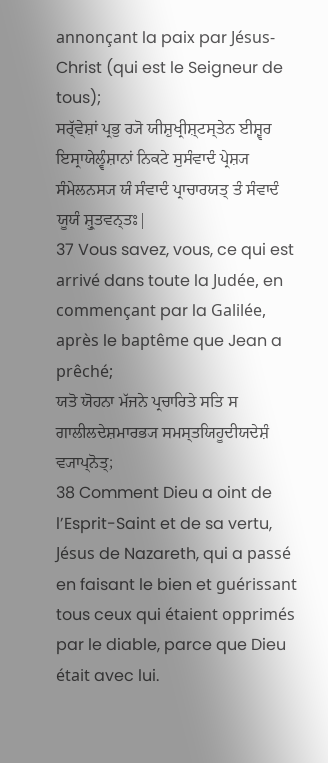annonçant la paix par Jésus-Christ (qui est le Seigneur de tous);
ਸਰ੍ੱਵੇਸ਼ਾਂ ਪ੍ਰਭੁ ਰ੍ਯੋ ਯੀਸ਼ੁਖ੍ਰੀਸ਼੍ਟਸ੍ਤੇਨ ਈਸ਼੍ਵਰ ਇਸ੍ਰਾਯੇਲ੍ਵੰਸ਼ਾਨਾਂ ਨਿਕਟੇ ਸੁਸੰਵਾਦੰ ਪ੍ਰੇਸ਼੍ਯ ਸੰਮੇਲਨਸ੍ਯ ਯੰ ਸੰਵਾਦੰ ਪ੍ਰਾਚਾਰਯਤ੍ ਤੰ ਸੰਵਾਦੰ ਯੂਯੰ ਸ਼੍ਰੁਤਵਨ੍ਤਃ|
37 Vous savez, vous, ce qui est arrivé dans toute la Judée, en commençant par la Galilée, après le baptême que Jean a prêché;
ਯਤੋ ਯੋਹਨਾ ਮੱਜਨੇ ਪ੍ਰਚਾਰਿਤੇ ਸਤਿ ਸ ਗਾਲੀਲਦੇਸ਼ਮਾਰਭ੍ਯ ਸਮਸ੍ਤਯਿਹੂਦੀਯਦੇਸ਼ੰ ਵ੍ਯਾਪ੍ਨੋਤ੍;
38 Comment Dieu a oint de l’Esprit-Saint et de sa vertu, Jésus de Nazareth, qui a passé en faisant le bien et guérissant tous ceux qui étaient opprimés par le diable, parce que Dieu était avec lui.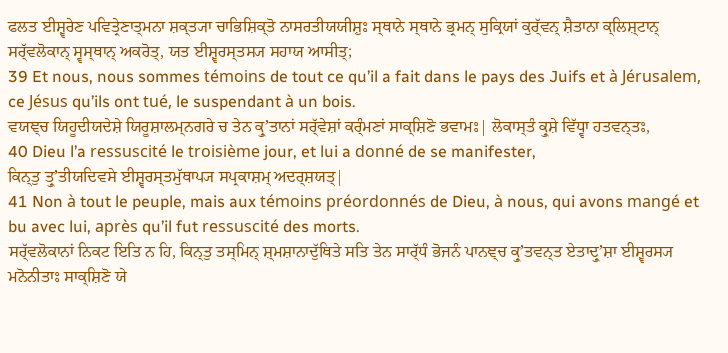ਫਲਤ ਈਸ਼੍ਵਰੇਣ ਪਵਿਤ੍ਰੇਣਾਤ੍ਮਨਾ ਸ਼ਕ੍ਤ੍ਯਾ ਚਾਭਿਸ਼ਿਕ੍ਤੋ ਨਾਸਰਤੀਯਯੀਸ਼ੁਃ ਸ੍ਥਾਨੇ ਸ੍ਥਾਨੇ ਭ੍ਰਮਨ੍ ਸੁਕ੍ਰਿਯਾਂ ਕੁਰ੍ੱਵਨ੍ ਸ਼ੈਤਾਨਾ ਕ੍ਲਿਸ਼੍ਟਾਨ੍ ਸਰ੍ੱਵਲੋਕਾਨ੍ ਸ੍ਵਸ੍ਥਾਨ੍ ਅਕਰੋਤ੍, ਯਤ ਈਸ਼੍ਵਰਸ੍ਤਸ੍ਯ ਸਹਾਯ ਆਸੀਤ੍;
39 Et nous, nous sommes témoins de tout ce qu’il a fait dans le pays des Juifs et à Jérusalem, ce Jésus qu’ils ont tué, le suspendant à un bois.
ਵਯਞ੍ਚ ਯਿਹੂਦੀਯਦੇਸ਼ੇ ਯਿਰੂਸ਼ਾਲਮ੍ਨਗਰੇ ਚ ਤੇਨ ਕ੍ਰੁʼਤਾਨਾਂ ਸਰ੍ੱਵੇਸ਼ਾਂ ਕਰ੍ੰਮਣਾਂ ਸਾਕ੍ਸ਼ਿਣੋ ਭਵਾਮਃ| ਲੋਕਾਸ੍ਤੰ ਕ੍ਰੁਸ਼ੇ ਵਿੱਧ੍ਵਾ ਹਤਵਨ੍ਤਃ,
40 Dieu l’a ressuscité le troisième jour, et lui a donné de se manifester,
ਕਿਨ੍ਤੁ ਤ੍ਰੁʼਤੀਯਦਿਵਸੇ ਈਸ਼੍ਵਰਸ੍ਤਮੁੱਥਾਪ੍ਯ ਸਪ੍ਰਕਾਸ਼ਮ੍ ਅਦਰ੍ਸ਼ਯਤ੍|
41 Non à tout le peuple, mais aux témoins préordonnés de Dieu, à nous, qui avons mangé et bu avec lui, après qu’il fut ressuscité des morts.
ਸਰ੍ੱਵਲੋਕਾਨਾਂ ਨਿਕਟ ਇਤਿ ਨ ਹਿ, ਕਿਨ੍ਤੁ ਤਸ੍ਮਿਨ੍ ਸ਼੍ਮਸ਼ਾਨਾਦੁੱਥਿਤੇ ਸਤਿ ਤੇਨ ਸਾਰ੍ੱਧੰ ਭੋਜਨੰ ਪਾਨਞ੍ਚ ਕ੍ਰੁʼਤਵਨ੍ਤ ਏਤਾਦ੍ਰੁʼਸ਼ਾ ਈਸ਼੍ਵਰਸ੍ਯ ਮਨੋਨੀਤਾਃ ਸਾਕ੍ਸ਼ਿਣੋ ਯੇ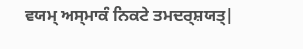ਵਯਮ੍ ਅਸ੍ਮਾਕੰ ਨਿਕਟੇ ਤਮਦਰ੍ਸ਼ਯਤ੍|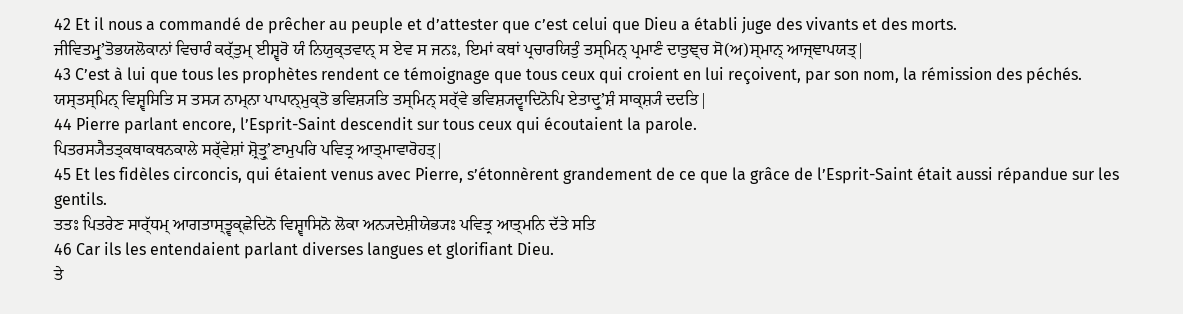42 Et il nous a commandé de prêcher au peuple et d’attester que c’est celui que Dieu a établi juge des vivants et des morts.
ਜੀਵਿਤਮ੍ਰੁʼਤੋਭਯਲੋਕਾਨਾਂ ਵਿਚਾਰੰ ਕਰ੍ੱਤੁਮ੍ ਈਸ਼੍ਵਰੋ ਯੰ ਨਿਯੁਕ੍ਤਵਾਨ੍ ਸ ਏਵ ਸ ਜਨਃ, ਇਮਾਂ ਕਥਾਂ ਪ੍ਰਚਾਰਯਿਤੁੰ ਤਸ੍ਮਿਨ੍ ਪ੍ਰਮਾਣੰ ਦਾਤੁਞ੍ਚ ਸੋ(ਅ)ਸ੍ਮਾਨ੍ ਆਜ੍ਞਾਪਯਤ੍|
43 C’est à lui que tous les prophètes rendent ce témoignage que tous ceux qui croient en lui reçoivent, par son nom, la rémission des péchés.
ਯਸ੍ਤਸ੍ਮਿਨ੍ ਵਿਸ਼੍ਵਸਿਤਿ ਸ ਤਸ੍ਯ ਨਾਮ੍ਨਾ ਪਾਪਾਨ੍ਮੁਕ੍ਤੋ ਭਵਿਸ਼੍ਯਤਿ ਤਸ੍ਮਿਨ੍ ਸਰ੍ੱਵੇ ਭਵਿਸ਼੍ਯਦ੍ਵਾਦਿਨੋਪਿ ਏਤਾਦ੍ਰੁʼਸ਼ੰ ਸਾਕ੍ਸ਼੍ਯੰ ਦਦਤਿ|
44 Pierre parlant encore, l’Esprit-Saint descendit sur tous ceux qui écoutaient la parole.
ਪਿਤਰਸ੍ਯੈਤਤ੍ਕਥਾਕਥਨਕਾਲੇ ਸਰ੍ੱਵੇਸ਼ਾਂ ਸ਼੍ਰੋਤ੍ਰੁʼਣਾਮੁਪਰਿ ਪਵਿਤ੍ਰ ਆਤ੍ਮਾਵਾਰੋਹਤ੍|
45 Et les fidèles circoncis, qui étaient venus avec Pierre, s’étonnèrent grandement de ce que la grâce de l’Esprit-Saint était aussi répandue sur les gentils.
ਤਤਃ ਪਿਤਰੇਣ ਸਾਰ੍ੱਧਮ੍ ਆਗਤਾਸ੍ਤ੍ਵਕ੍ਛੇਦਿਨੋ ਵਿਸ਼੍ਵਾਸਿਨੋ ਲੋਕਾ ਅਨ੍ਯਦੇਸ਼ੀਯੇਭ੍ਯਃ ਪਵਿਤ੍ਰ ਆਤ੍ਮਨਿ ਦੱਤੇ ਸਤਿ
46 Car ils les entendaient parlant diverses langues et glorifiant Dieu.
ਤੇ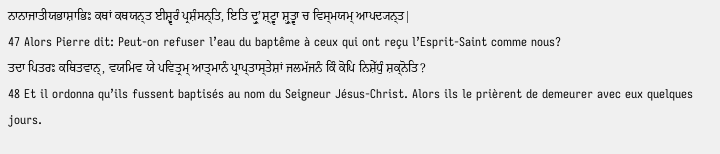ਨਾਨਾਜਾਤੀਯਭਾਸ਼ਾਭਿਃ ਕਥਾਂ ਕਥਯਨ੍ਤ ਈਸ਼੍ਵਰੰ ਪ੍ਰਸ਼ੰਸਨ੍ਤਿ, ਇਤਿ ਦ੍ਰੁʼਸ਼੍ਟ੍ਵਾ ਸ਼੍ਰੁਤ੍ਵਾ ਚ ਵਿਸ੍ਮਯਮ੍ ਆਪਦ੍ਯਨ੍ਤ|
47 Alors Pierre dit: Peut-on refuser l’eau du baptême à ceux qui ont reçu l’Esprit-Saint comme nous?
ਤਦਾ ਪਿਤਰਃ ਕਥਿਤਵਾਨ੍, ਵਯਮਿਵ ਯੇ ਪਵਿਤ੍ਰਮ੍ ਆਤ੍ਮਾਨੰ ਪ੍ਰਾਪ੍ਤਾਸ੍ਤੇਸ਼ਾਂ ਜਲਮੱਜਨੰ ਕਿੰ ਕੋਪਿ ਨਿਸ਼ੇੱਧੁੰ ਸ਼ਕ੍ਨੋਤਿ?
48 Et il ordonna qu’ils fussent baptisés au nom du Seigneur Jésus-Christ. Alors ils le prièrent de demeurer avec eux quelques jours.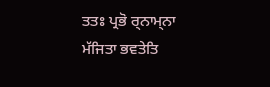ਤਤਃ ਪ੍ਰਭੋ ਰ੍ਨਾਮ੍ਨਾ ਮੱਜਿਤਾ ਭਵਤੇਤਿ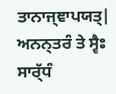ਤਾਨਾਜ੍ਞਾਪਯਤ੍| ਅਨਨ੍ਤਰੰ ਤੇ ਸ੍ਵੈਃ ਸਾਰ੍ੱਧੰ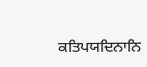ਕਤਿਪਯਦਿਨਾਨਿ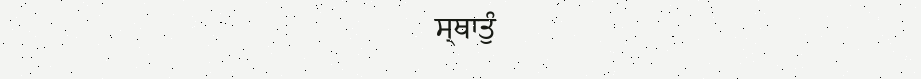ਸ੍ਥਾਤੁੰ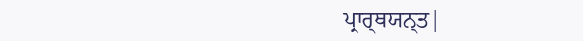ਪ੍ਰਾਰ੍ਥਯਨ੍ਤ|